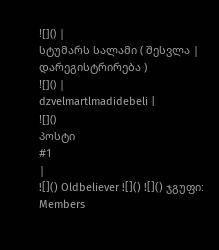![]() |
სტუმარს სალამი ( შესვლა | დარეგისტრირება )
![]() |
dzvelmartlmadidebeli |
![]()
პოსტი
#1
|
![]() Oldbeliever ![]() ![]() ჯგუფი: Members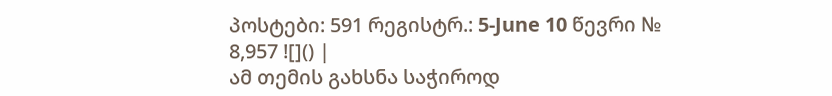პოსტები: 591 რეგისტრ.: 5-June 10 წევრი № 8,957 ![]() |
ამ თემის გახსნა საჭიროდ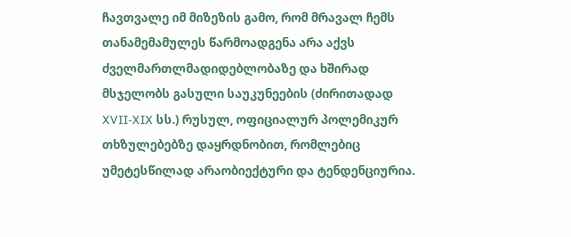ჩავთვალე იმ მიზეზის გამო, რომ მრავალ ჩემს თანამემამულეს წარმოადგენა არა აქვს ძველმართლმადიდებლობაზე და ხშირად მსჯელობს გასული საუკუნეების (ძირითადად XVII-XIX სს.) რუსულ, ოფიციალურ პოლემიკურ თხზულებებზე დაყრდნობით, რომლებიც უმეტესწილად არაობიექტური და ტენდენციურია.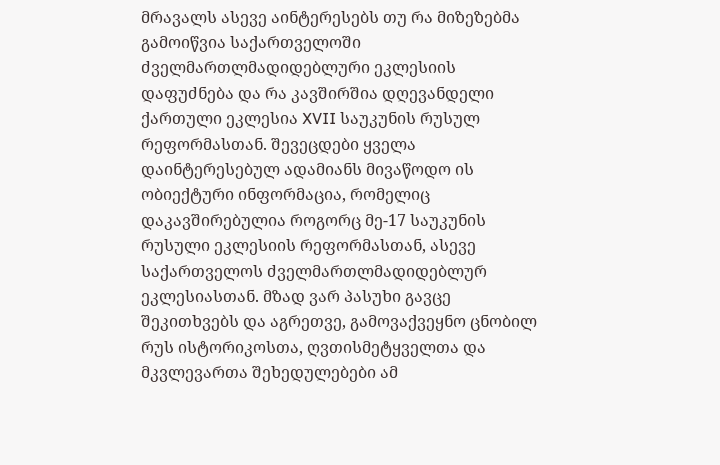მრავალს ასევე აინტერესებს თუ რა მიზეზებმა გამოიწვია საქართველოში ძველმართლმადიდებლური ეკლესიის დაფუძნება და რა კავშირშია დღევანდელი ქართული ეკლესია XVII საუკუნის რუსულ რეფორმასთან. შევეცდები ყველა დაინტერესებულ ადამიანს მივაწოდო ის ობიექტური ინფორმაცია, რომელიც დაკავშირებულია როგორც მე-17 საუკუნის რუსული ეკლესიის რეფორმასთან, ასევე საქართველოს ძველმართლმადიდებლურ ეკლესიასთან. მზად ვარ პასუხი გავცე შეკითხვებს და აგრეთვე, გამოვაქვეყნო ცნობილ რუს ისტორიკოსთა, ღვთისმეტყველთა და მკვლევართა შეხედულებები ამ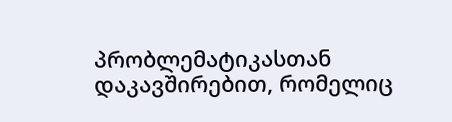პრობლემატიკასთან დაკავშირებით, რომელიც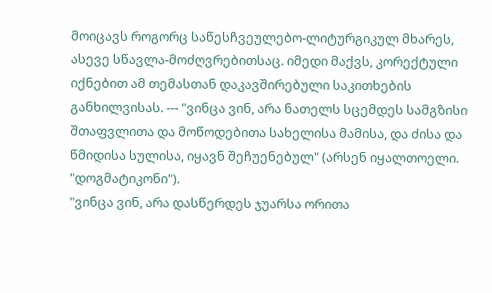მოიცავს როგორც საწესჩვეულებო-ლიტურგიკულ მხარეს, ასევე სწავლა-მოძღვრებითსაც. იმედი მაქვს, კორექტული იქნებით ამ თემასთან დაკავშირებული საკითხების განხილვისას. --- "ვინცა ვინ, არა ნათელს სცემდეს სამგზისი შთაფვლითა და მოწოდებითა სახელისა მამისა, და ძისა და წმიდისა სულისა, იყავნ შეჩუენებულ" (არსენ იყალთოელი. "დოგმატიკონი").
"ვინცა ვინ, არა დასწერდეს ჯუარსა ორითა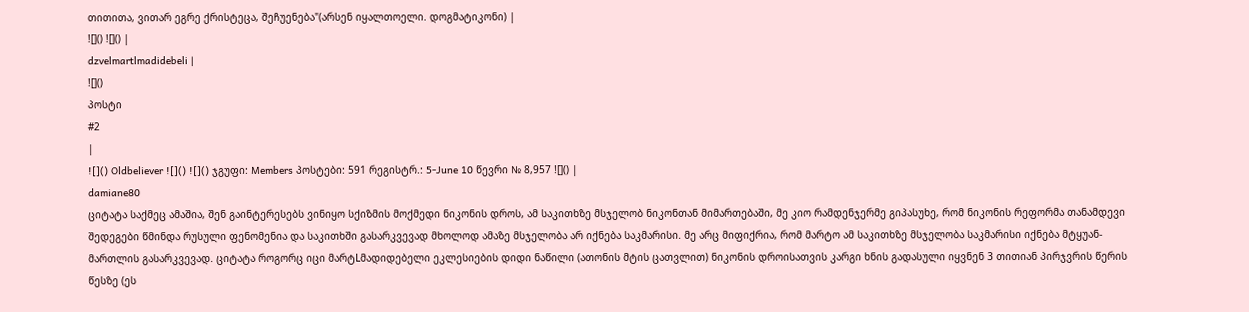თითითა, ვითარ ეგრე ქრისტეცა, შეჩუენება"(არსენ იყალთოელი. დოგმატიკონი) |
![]() ![]() |
dzvelmartlmadidebeli |
![]()
პოსტი
#2
|
![]() Oldbeliever ![]() ![]() ჯგუფი: Members პოსტები: 591 რეგისტრ.: 5-June 10 წევრი № 8,957 ![]() |
damiane80
ციტატა საქმეც ამაშია, შენ გაინტერესებს ვინიყო სქიზმის მოქმედი ნიკონის დროს, ამ საკითხზე მსჯელობ ნიკონთან მიმართებაში, მე კიო რამდენჯერმე გიპასუხე, რომ ნიკონის რეფორმა თანამდევი შედეგები წმინდა რუსული ფენომენია და საკითხში გასარკვევად მხოლოდ ამაზე მსჯელობა არ იქნება საკმარისი. მე არც მიფიქრია, რომ მარტო ამ საკითხზე მსჯელობა საკმარისი იქნება მტყუან-მართლის გასარკვევად. ციტატა როგორც იცი მარტLმადიდებელი ეკლესიების დიდი ნაწილი (ათონის მტის ცათვლით) ნიკონის დროისათვის კარგი ხნის გადასული იყვნენ 3 თითიან პირჯვრის წერის წესზე (ეს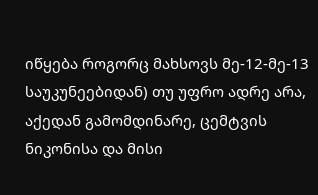იწყება როგორც მახსოვს მე-12-მე-13 საუკუნეებიდან) თუ უფრო ადრე არა, აქედან გამომდინარე, ცემტვის ნიკონისა და მისი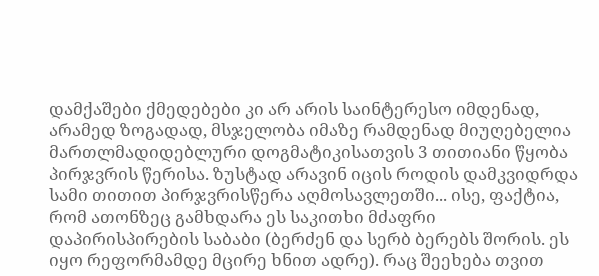დამქაშები ქმედებები კი არ არის საინტერესო იმდენად, არამედ ზოგადად, მსჯელობა იმაზე რამდენად მიუღებელია მართლმადიდებლური დოგმატიკისათვის 3 თითიანი წყობა პირჯვრის წერისა. ზუსტად არავინ იცის როდის დამკვიდრდა სამი თითით პირჯვრისწერა აღმოსავლეთში... ისე, ფაქტია, რომ ათონზეც გამხდარა ეს საკითხი მძაფრი დაპირისპირების საბაბი (ბერძენ და სერბ ბერებს შორის. ეს იყო რეფორმამდე მცირე ხნით ადრე). რაც შეეხება თვით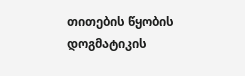თითების წყობის დოგმატიკის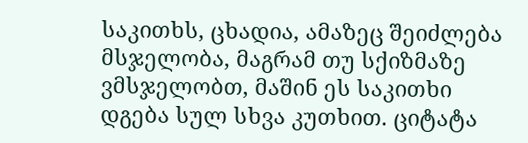საკითხს, ცხადია, ამაზეც შეიძლება მსჯელობა, მაგრამ თუ სქიზმაზე ვმსჯელობთ, მაშინ ეს საკითხი დგება სულ სხვა კუთხით. ციტატა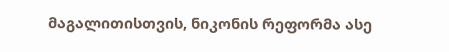მაგალითისთვის, ნიკონის რეფორმა ასე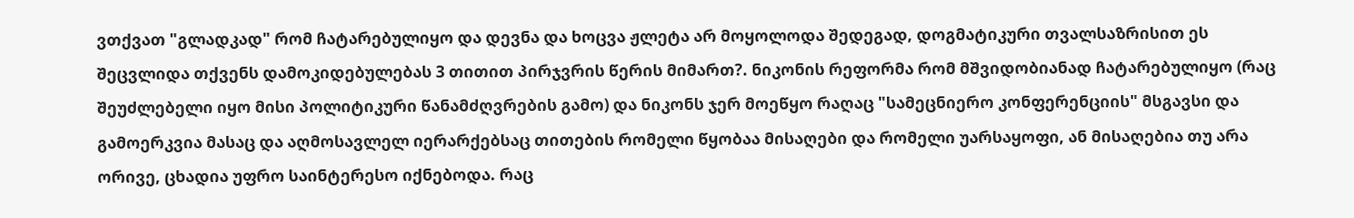ვთქვათ "გლადკად" რომ ჩატარებულიყო და დევნა და ხოცვა ჟლეტა არ მოყოლოდა შედეგად, დოგმატიკური თვალსაზრისით ეს შეცვლიდა თქვენს დამოკიდებულებას 3 თითით პირჯვრის წერის მიმართ?. ნიკონის რეფორმა რომ მშვიდობიანად ჩატარებულიყო (რაც შეუძლებელი იყო მისი პოლიტიკური წანამძღვრების გამო) და ნიკონს ჯერ მოეწყო რაღაც "სამეცნიერო კონფერენციის" მსგავსი და გამოერკვია მასაც და აღმოსავლელ იერარქებსაც თითების რომელი წყობაა მისაღები და რომელი უარსაყოფი, ან მისაღებია თუ არა ორივე, ცხადია უფრო საინტერესო იქნებოდა. რაც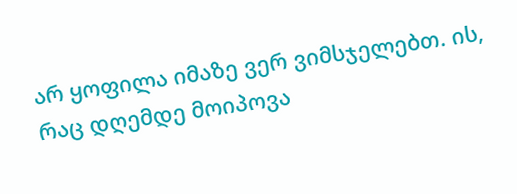არ ყოფილა იმაზე ვერ ვიმსჯელებთ. ის, რაც დღემდე მოიპოვა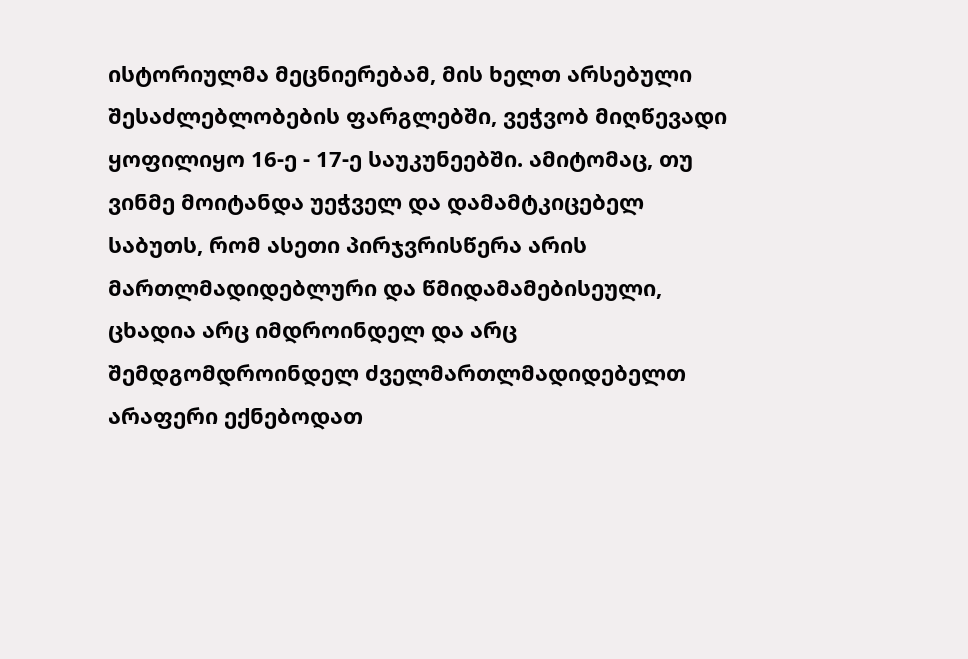ისტორიულმა მეცნიერებამ, მის ხელთ არსებული შესაძლებლობების ფარგლებში, ვეჭვობ მიღწევადი ყოფილიყო 16-ე - 17-ე საუკუნეებში. ამიტომაც, თუ ვინმე მოიტანდა უეჭველ და დამამტკიცებელ საბუთს, რომ ასეთი პირჯვრისწერა არის მართლმადიდებლური და წმიდამამებისეული, ცხადია არც იმდროინდელ და არც შემდგომდროინდელ ძველმართლმადიდებელთ არაფერი ექნებოდათ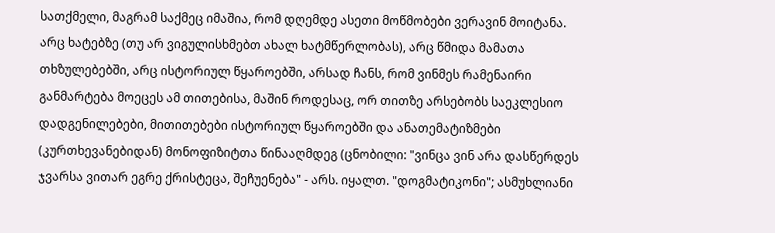სათქმელი, მაგრამ საქმეც იმაშია, რომ დღემდე ასეთი მოწმობები ვერავინ მოიტანა. არც ხატებზე (თუ არ ვიგულისხმებთ ახალ ხატმწერლობას), არც წმიდა მამათა თხზულებებში, არც ისტორიულ წყაროებში, არსად ჩანს, რომ ვინმეს რამენაირი განმარტება მოეცეს ამ თითებისა, მაშინ როდესაც, ორ თითზე არსებობს საეკლესიო დადგენილებები, მითითებები ისტორიულ წყაროებში და ანათემატიზმები (კურთხევანებიდან) მონოფიზიტთა წინააღმდეგ (ცნობილი: "ვინცა ვინ არა დასწერდეს ჯვარსა ვითარ ეგრე ქრისტეცა, შეჩუენება" - არს. იყალთ. "დოგმატიკონი"; ასმუხლიანი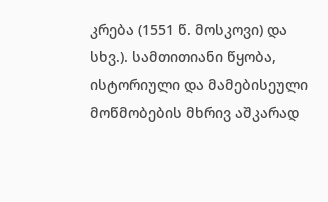კრება (1551 წ. მოსკოვი) და სხვ.). სამთითიანი წყობა, ისტორიული და მამებისეული მოწმობების მხრივ აშკარად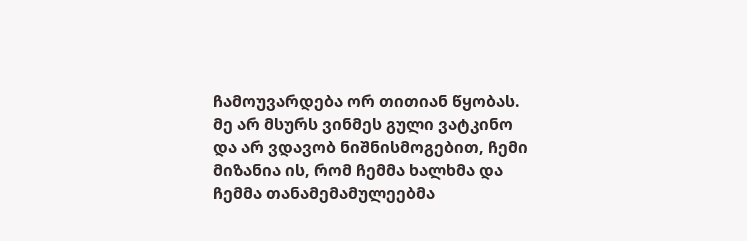ჩამოუვარდება ორ თითიან წყობას. მე არ მსურს ვინმეს გული ვატკინო და არ ვდავობ ნიშნისმოგებით, ჩემი მიზანია ის, რომ ჩემმა ხალხმა და ჩემმა თანამემამულეებმა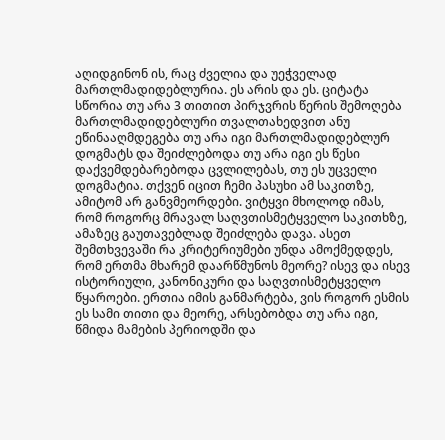აღიდგინონ ის, რაც ძველია და უეჭველად მართლმადიდებლურია. ეს არის და ეს. ციტატა სწორია თუ არა 3 თითით პირჯვრის წერის შემოღება მართლმადიდებლური თვალთახედვით ანუ ეწინააღმდეგება თუ არა იგი მართლმადიდებლურ დოგმატს და შეიძლებოდა თუ არა იგი ეს წესი დაქვემდებარებოდა ცვლილებას, თუ ეს უცველი დოგმატია. თქვენ იცით ჩემი პასუხი ამ საკითზე, ამიტომ არ განვმეორდები. ვიტყვი მხოლოდ იმას, რომ როგორც მრავალ საღვთისმეტყველო საკითხზე, ამაზეც გაუთავებლად შეიძლება დავა. ასეთ შემთხვევაში რა კრიტერიუმები უნდა ამოქმედდეს, რომ ერთმა მხარემ დაარწმუნოს მეორე? ისევ და ისევ ისტორიული, კანონიკური და საღვთისმეტყველო წყაროები. ერთია იმის განმარტება, ვის როგორ ესმის ეს სამი თითი და მეორე, არსებობდა თუ არა იგი, წმიდა მამების პერიოდში და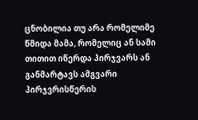ცნობილია თუ არა რომელიმე წმიდა მამა, რომელიც ან სამი თითით იწერდა პირჯვარს ან განმარტავს ამგვარი პირჯვრისწერის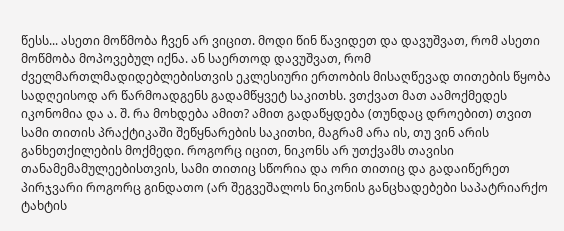წესს... ასეთი მოწმობა ჩვენ არ ვიცით. მოდი წინ წავიდეთ და დავუშვათ, რომ ასეთი მოწმობა მოპოვებულ იქნა. ან საერთოდ დავუშვათ, რომ ძველმართლმადიდებლებისთვის ეკლესიური ერთობის მისაღწევად თითების წყობა სადღეისოდ არ წარმოადგენს გადამწყვეტ საკითხს. ვთქვათ მათ აამოქმედეს იკონომია და ა. შ. რა მოხდება ამით? ამით გადაწყდება (თუნდაც დროებით) თვით სამი თითის პრაქტიკაში შეწყნარების საკითხი, მაგრამ არა ის, თუ ვინ არის განხეთქილების მოქმედი. როგორც იცით, ნიკონს არ უთქვამს თავისი თანამემამულეებისთვის, სამი თითიც სწორია და ორი თითიც და გადაიწერეთ პირჯვარი როგორც გინდათო (არ შეგვეშალოს ნიკონის განცხადებები საპატრიარქო ტახტის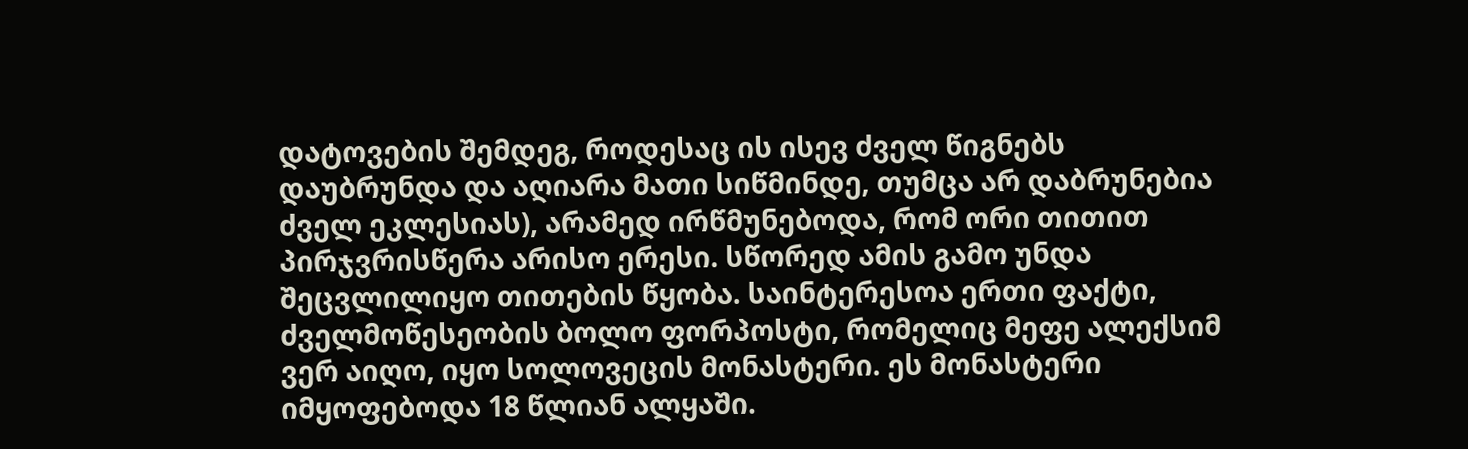დატოვების შემდეგ, როდესაც ის ისევ ძველ წიგნებს დაუბრუნდა და აღიარა მათი სიწმინდე, თუმცა არ დაბრუნებია ძველ ეკლესიას), არამედ ირწმუნებოდა, რომ ორი თითით პირჯვრისწერა არისო ერესი. სწორედ ამის გამო უნდა შეცვლილიყო თითების წყობა. საინტერესოა ერთი ფაქტი, ძველმოწესეობის ბოლო ფორპოსტი, რომელიც მეფე ალექსიმ ვერ აიღო, იყო სოლოვეცის მონასტერი. ეს მონასტერი იმყოფებოდა 18 წლიან ალყაში.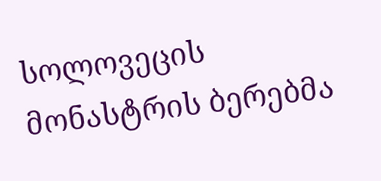სოლოვეცის მონასტრის ბერებმა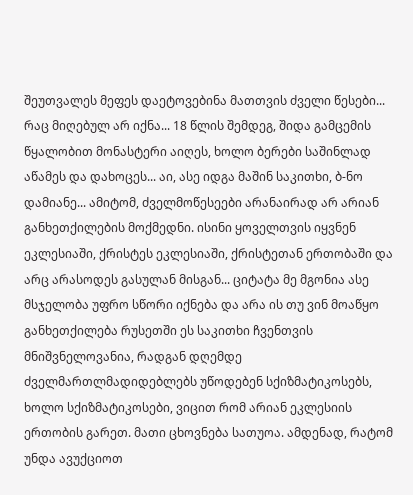შეუთვალეს მეფეს დაეტოვებინა მათთვის ძველი წესები... რაც მიღებულ არ იქნა... 18 წლის შემდეგ, შიდა გამცემის წყალობით მონასტერი აიღეს, ხოლო ბერები საშინლად აწამეს და დახოცეს... აი, ასე იდგა მაშინ საკითხი, ბ-ნო დამიანე... ამიტომ, ძველმოწესეები არანაირად არ არიან განხეთქილების მოქმედნი. ისინი ყოველთვის იყვნენ ეკლესიაში, ქრისტეს ეკლესიაში, ქრისტეთან ერთობაში და არც არასოდეს გასულან მისგან... ციტატა მე მგონია ასე მსჯელობა უფრო სწორი იქნება და არა ის თუ ვინ მოაწყო განხეთქილება რუსეთში ეს საკითხი ჩვენთვის მნიშვნელოვანია, რადგან დღემდე ძველმართლმადიდებლებს უწოდებენ სქიზმატიკოსებს, ხოლო სქიზმატიკოსები, ვიცით რომ არიან ეკლესიის ერთობის გარეთ. მათი ცხოვნება სათუოა. ამდენად, რატომ უნდა ავუქციოთ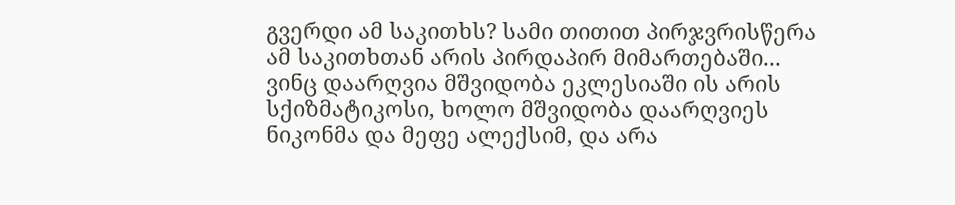გვერდი ამ საკითხს? სამი თითით პირჯვრისწერა ამ საკითხთან არის პირდაპირ მიმართებაში... ვინც დაარღვია მშვიდობა ეკლესიაში ის არის სქიზმატიკოსი, ხოლო მშვიდობა დაარღვიეს ნიკონმა და მეფე ალექსიმ, და არა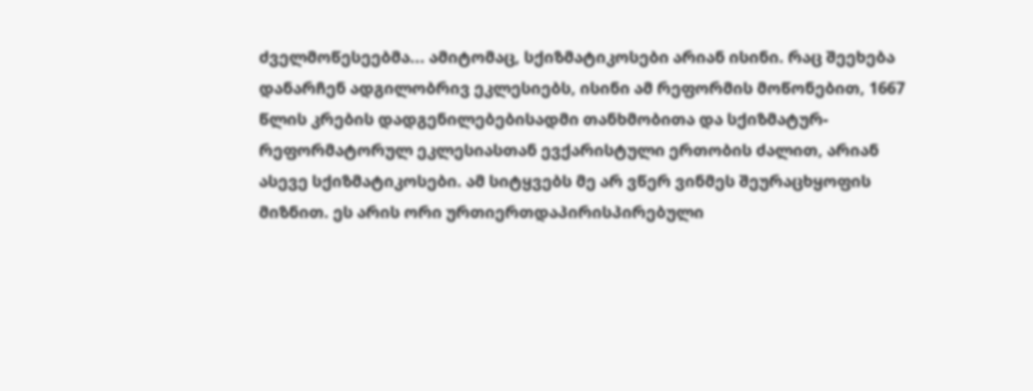ძველმოწესეებმა... ამიტომაც, სქიზმატიკოსები არიან ისინი. რაც შეეხება დანარჩენ ადგილობრივ ეკლესიებს, ისინი ამ რეფორმის მოწონებით, 1667 წლის კრების დადგენილებებისადმი თანხმობითა და სქიზმატურ-რეფორმატორულ ეკლესიასთან ევქარისტული ერთობის ძალით, არიან ასევე სქიზმატიკოსები. ამ სიტყვებს მე არ ვწერ ვინმეს შეურაცხყოფის მიზნით. ეს არის ორი ურთიერთდაპირისპირებული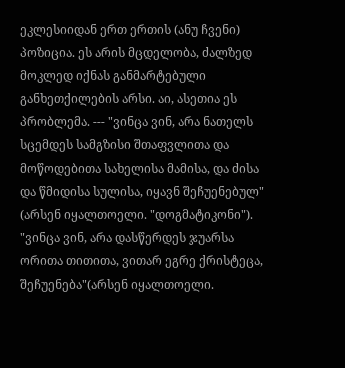ეკლესიიდან ერთ ერთის (ანუ ჩვენი) პოზიცია. ეს არის მცდელობა, ძალზედ მოკლედ იქნას განმარტებული განხეთქილების არსი. აი, ასეთია ეს პრობლემა. --- "ვინცა ვინ, არა ნათელს სცემდეს სამგზისი შთაფვლითა და მოწოდებითა სახელისა მამისა, და ძისა და წმიდისა სულისა, იყავნ შეჩუენებულ" (არსენ იყალთოელი. "დოგმატიკონი").
"ვინცა ვინ, არა დასწერდეს ჯუარსა ორითა თითითა, ვითარ ეგრე ქრისტეცა, შეჩუენება"(არსენ იყალთოელი.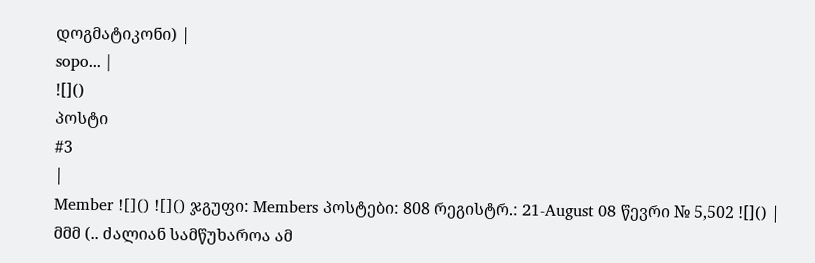დოგმატიკონი) |
sopo... |
![]()
პოსტი
#3
|
Member ![]() ![]() ჯგუფი: Members პოსტები: 808 რეგისტრ.: 21-August 08 წევრი № 5,502 ![]() |
მმმ (.. ძალიან სამწუხაროა ამ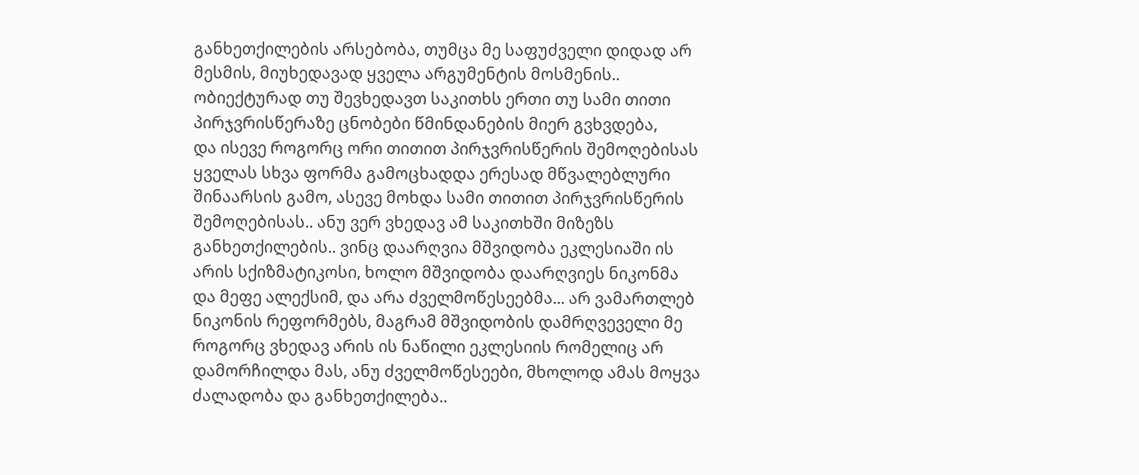განხეთქილების არსებობა, თუმცა მე საფუძველი დიდად არ მესმის, მიუხედავად ყველა არგუმენტის მოსმენის.. ობიექტურად თუ შევხედავთ საკითხს ერთი თუ სამი თითი პირჯვრისწერაზე ცნობები წმინდანების მიერ გვხვდება,
და ისევე როგორც ორი თითით პირჯვრისწერის შემოღებისას ყველას სხვა ფორმა გამოცხადდა ერესად მწვალებლური შინაარსის გამო, ასევე მოხდა სამი თითით პირჯვრისწერის შემოღებისას.. ანუ ვერ ვხედავ ამ საკითხში მიზეზს განხეთქილების.. ვინც დაარღვია მშვიდობა ეკლესიაში ის არის სქიზმატიკოსი, ხოლო მშვიდობა დაარღვიეს ნიკონმა და მეფე ალექსიმ, და არა ძველმოწესეებმა... არ ვამართლებ ნიკონის რეფორმებს, მაგრამ მშვიდობის დამრღვეველი მე როგორც ვხედავ არის ის ნაწილი ეკლესიის რომელიც არ დამორჩილდა მას, ანუ ძველმოწესეები, მხოლოდ ამას მოყვა ძალადობა და განხეთქილება..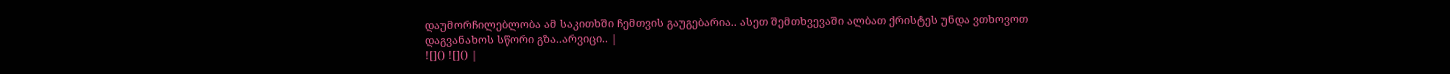დაუმორჩილებლობა ამ საკითხში ჩემთვის გაუგებარია.. ასეთ შემთხვევაში ალბათ ქრისტეს უნდა ვთხოვოთ დაგვანახოს სწორი გზა..არვიცი.. |
![]() ![]() |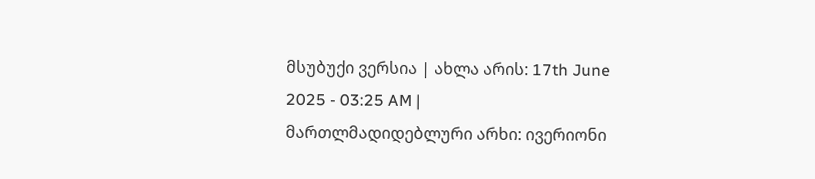მსუბუქი ვერსია | ახლა არის: 17th June 2025 - 03:25 AM |
მართლმადიდებლური არხი: ივერიონი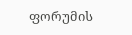ფორუმის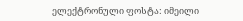ელექტრონული ფოსტა: იმეილი